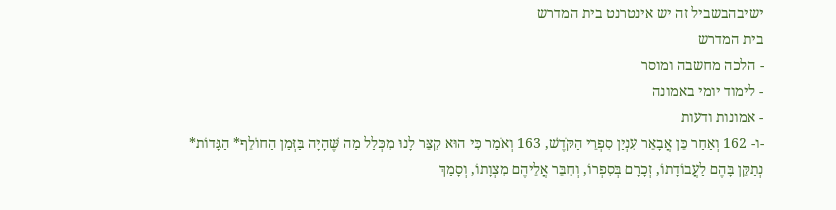ישיבהבשביל זה יש אינטרנט בית המדרש
בית המדרש
- הלכה מחשבה ומוסר
- לימוד יומי באמונה
- אמונות ודעות
-ו- 162 וְאַחַר כֵּן אֲבָאֵר עִנְיַן סִפְרֵי הַקֹּדֶשׁ, 163 וְאֹמַר כִּי הוּא קִצֵּר לָנוּ מִכְּלַל מַה שֶּׁהָיָה בַּזְּמַן הַחוֹלֵף* הַגָּדוֹת* נְתַקֵּן בָּהֶם לַעֲבוֹדָתוֹ, זְכָרָם בְּסִפְרוֹ, וְחִבֵּר אֲלֵיהֶם מִצְוָתוֹ, וְסָמַךְ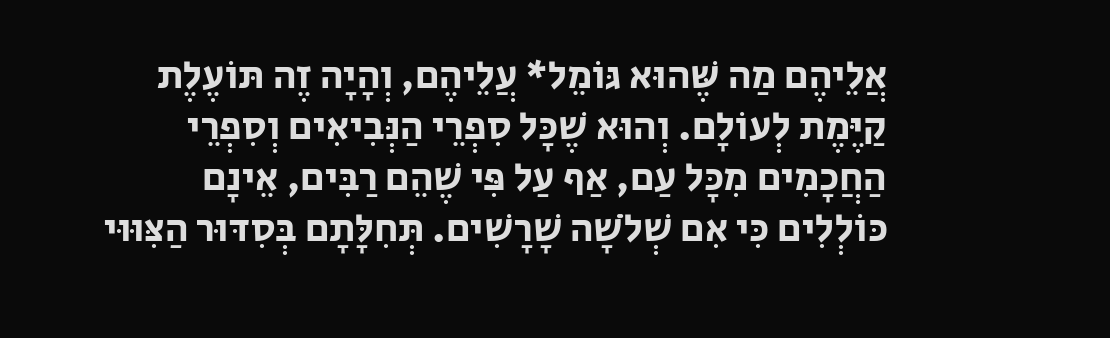אֲלֵיהֶם מַה שֶּׁהוּא גּוֹמֵל* עֲלֵיהֶם, וְהָיָה זֶה תּוֹעֶלֶת קַיֶּמֶת לְעוֹלָם. וְהוּא שֶׁכָּל סִפְרֵי הַנְּבִיאִים וְסִפְרֵי הַחֲכָמִים מִכָּל עַם, אַף עַל פִּי שֶׁהֵם רַבִּים, אֵינָם כּוֹלְלִים כִּי אִם שְׁלֹשָׁה שָׁרָשִׁים. תְּחִלָּתָם בְּסִדּוּר הַצִּוּוּי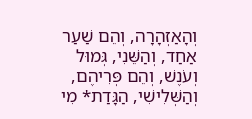וְהָאַזְהָרָה, וְהֵם שַׁעַר אַחַד, וְהַשֵּׁנִי, גְּמוּל וְעֹנֶשׁ, וְהֵם פְּרִיהֶם, וְהַשְּׁלִישִׁי, הַגָּדַת* מִי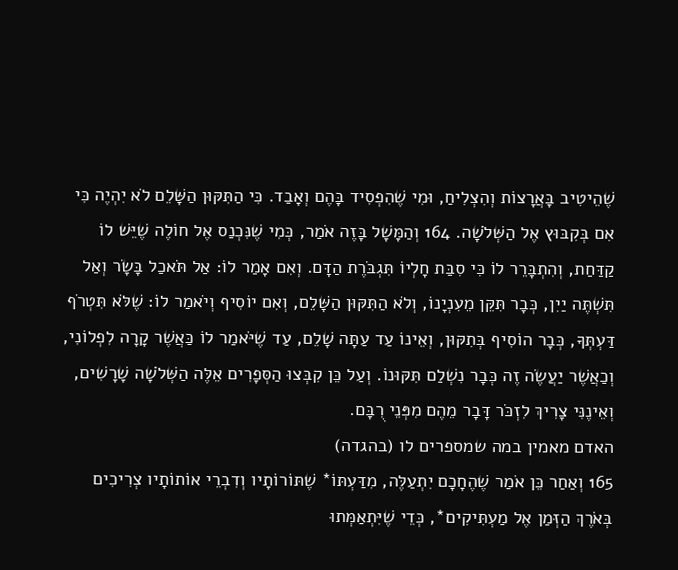שֶׁהֵיטִיב בָּאֲרָצוֹת וְהִצְלִיחַ, וּמִי שֶׁהִפְסִיד בָּהֶם וְאָבַד. כִּי הַתִּקּוּן הַשָּׁלֵם לֹא יִהְיֶה כִּי אִם בְּקִבּוּץ אֶל הַשְּׁלֹשָׁה. 164 וְהַמָּשָׁל בָּזֶה אֹמַר, כְּמִי שֶׁנִּכְנַס אֶל חוֹלֶה שֶׁיֵּשׁ לוֹ קַדַּחַת, וְהִתְבָּרֵר לוֹ כִּי סִבַּת חָלְיוֹ תִּגְבֹּרֶת הַדָּם. וְאִם אָמַר לוֹ: אַל תֹּאכַל בָּשָׂר וְאַל תִּשְׁתֶּה יַיִן, כְּבָר תִּקֵּן מֵעִנְיָנוֹ, וְלֹא הַתִּקּוּן הַשָּׁלֵם, וְאִם יוֹסִיף וְיֹאמַר לוֹ: שֶׁלֹּא תִּטְרֹף דַּעְתְּךָ, כְּבָר הוֹסִיף בְּתִקּוּן, וְאֵינוֹ עַד עַתָּה שָׁלֵם, עַד שֶׁיֹּאמַר לוֹ כַּאֲשֶׁר קָרָה לִפְלוֹנִי, וְכַאֲשֶׁר יַעֲשֶׂה זֶה כְּבָר נִשְׁלַם תִּקּוּנוֹ. וְעַל כֵּן קִבְּצוּ הַסְּפָרִים אֵלֶּה הַשְּׁלֹשָׁה שָׁרָשִׁים, וְאֵינֶנִּי צָרִיךְ לִזְכֹּר דָּבָר מֵהֶם מִפְּנֵי רֻבָּם.
האדם מאמין במה שמספרים לו (בהגדה)
165 וְאַחַר כֵּן אֹמַר שֶׁהֶחָכָם יִתְעַלֶּה, מִדַּעְתּוֹ* שֶׁתּוֹרוֹתָיו וְדִבְרֵי אוֹתוֹתָיו צְרִיכִים בְּאֹרֶךְ הַזְּמַן אֶל מַעְתִּיקִים*, כְּדֵי שֶׁיִּתְאַמְּתוּ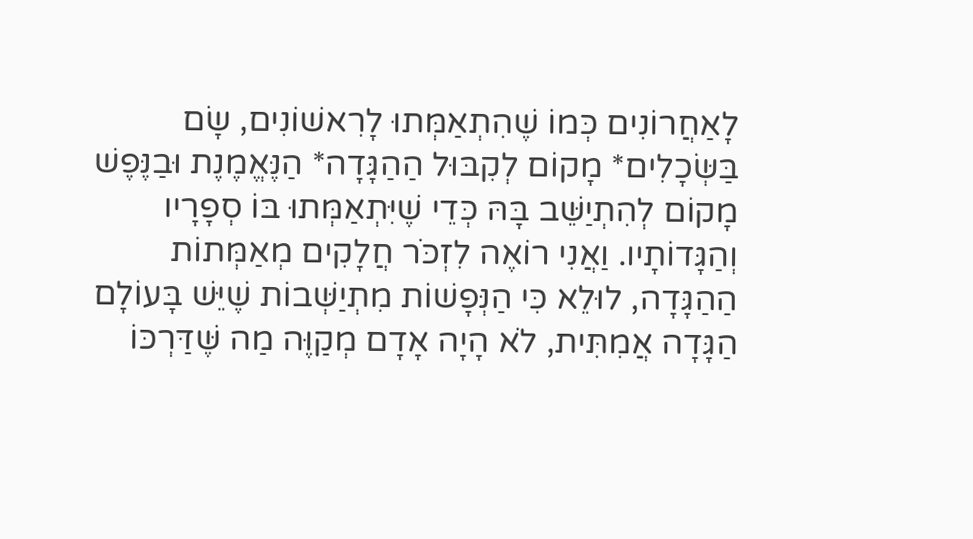לָאַחֲרוֹנִים כְּמוֹ שֶׁהִתְאַמְּתוּ לָרִאשׁוֹנִים, שָׂם בַּשְּׂכָלִים* מָקוֹם לְקִבּוּל הַהַגָּדָה* הַנֶּאֱמֶנֶת וּבַנֶּפֶשׁ מָקוֹם לְהִתְיַשֵּׁב בָּהּ כְּדֵי שֶׁיִּתְאַמְּתוּ בּוֹ סְפָרָיו וְהַגָּדוֹתָיו. וַאֲנִי רוֹאֶה לִזְכֹּר חֲלָקִים מְאַמְּתוֹת הַהַגָּדָה, לוּלֵא כִּי הַנְּפָשׁוֹת מִתְיַשְּׁבוֹת שֶׁיֵּשׁ בָּעוֹלָם הַגָּדָה אֲמִתִּית, לֹא הָיָה אָדָם מְקַוֶּה מַה שֶּׁדַּרְכּוֹ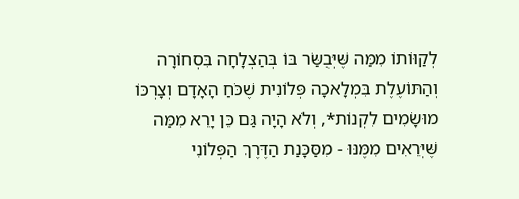לְקַוּוֹתוֹ מִמַּה שֶּׁיְּבֻשַּׂר בּוֹ בְּהַצְלָחָה בִּסְחוֹרָה וְהַתּוֹעֶלֶת בִּמְלָאכָה פְּלוֹנִית שֶׁכֹּחַ הָאָדָם וְצָרְכּוֹ מוּשָׂמִים לִקְנוֹת*, וְלֹא הָיָה גַּם כֵּן יָרֵא מִמַּה שֶּׁיְּרֵאִים מִמֶּנּוּ - מִסַּכָּנַת הַדֶּרֶךְ הַפְּלוֹנִי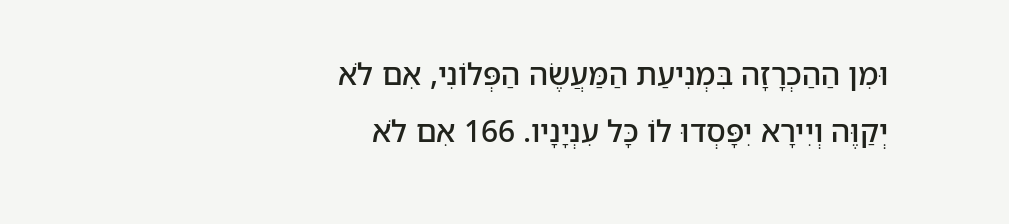וּמִן הַהַכְרָזָה בִּמְנִיעַת הַמַּעֲשֶׂה הַפְּלוֹנִי, אִם לֹא יְקַוֶּה וְיִירָא יִפָּסְדוּ לוֹ כָּל עִנְיָנָיו. 166 אִם לֹא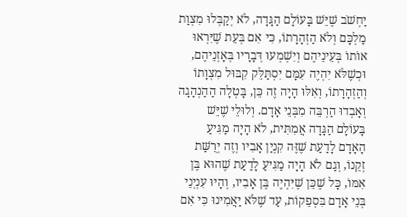יַחְשֹׁב שֶׁיֵּשׁ בָּעוֹלָם הַגָּדָה, לֹא יְקַבְּלוּ מִצְוַת מַלְכָּם וְלֹא הַזְהָרָתוֹ, כִּי אִם בְּעֵת שֶׁיִּרְאוּ אוֹתוֹ בְּעֵינֵיהֶם וְיִשְׁמְעוּ דְּבָרָיו בְּאָזְנֵיהֶם, וּכְשֶׁלֹּא יִהְיֶה עִמָּם יִסְתַּלֵּק קִבּוּל מִצְוָתוֹ וְהַזְהָרָתוֹ, וְאִלּוּ הָיָה זֶה כֵּן, בָּטְלָה הַהַנְהָגָה וְאָבְדוּ הַרְבֵּה מִבְּנֵי אָדָם. וְלוּלֵי שֶׁיֵּשׁ בָּעוֹלָם הַגָּדָה אֲמִתִּית, לֹא הָיָה מַגִּיעַ הָאָדָם לָדַעַת שֶׁזֶּה קִנְיַן אָבִיו וְזֶה יְרֻשַּׁת זְקֵנוֹ, וְגַם לֹא הָיָה מַגִּיעַ לָדַעַת שֶׁהוּא בֶּן אִמּוֹ, כָּל שֶׁכֵּן שֶׁיִּהְיֶה בֶּן אָבִיו, וְהָיוּ עִנְיְנֵי בְּנֵי אָדָם בִּסְפֵקוֹת, עַד שֶׁלֹּא יַאֲמִינוּ כִּי אִם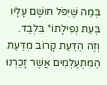בְּמַה שֶּׁיִּפֹּל חוּשָׁם עָלָיו בְּעֵת נְפִילָתוֹ* בִּלְבַד. וְזֶה הַדַּעַת קָרוֹב מִדַּעַת הַמִּתְעַלְּמִים אֲשֶׁר זָכַרְנוּ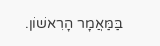בַּמַּאֲמָר הָרִאשׁוֹן.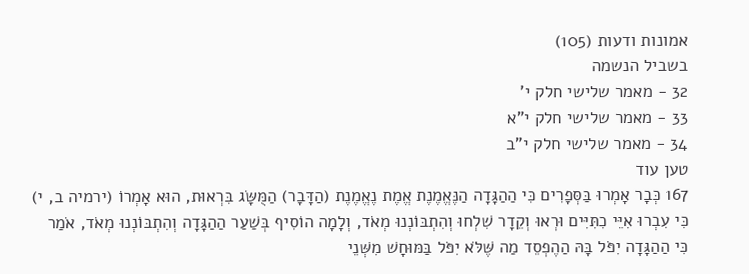אמונות ודעות (105)
בשביל הנשמה
32 - מאמר שלישי חלק י'
33 - מאמר שלישי חלק י"א
34 - מאמר שלישי חלק י"ב
טען עוד
167 כְּבָר אָמְרוּ בַּסְּפָרִים כִּי הַהַגָּדָה הַנֶּאֱמֶנֶת אֱמֶת נֶאֱמֶנֶת (הַדָּבָר) הַמֻּשָּׂג בִּרְאוּת, הוּא אָמְרוֹ (ירמיה ב, י) כִּי עִבְרוּ אִיֵּי כִתִּיִּים וּרְאוּ וְקֵדָר שִׁלְחוּ וְהִתְבּוֹנְנוּ מְאֹד, וְלָמָה הוֹסִיף בְּשַׁעַר הַהַגָּדָה וְהִתְבּוֹנְנוּ מְאֹד, אֹמַר כִּי הַהַגָּדָה יִפֹּל בָּהּ הַהֶפְסֵד מַה שֶּׁלֹּא יִפֹּל בַּמּוּחָשׁ מִשְּׁנֵי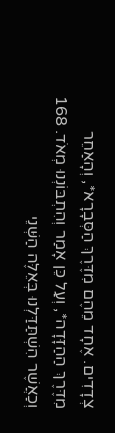צְדָדִים. אֶחָד מֵהֶם מִדֶּרֶךְ הַסְּבָרָא*, וְהָאַחֵר מִדֶּרֶךְ הַהַזָּדָה*, וְעַל כֵּן אָמַר וְהִתְבּוֹנְנוּ מְאֹד. 168 וְכַאֲשֶׁר הִשְׁתַּדַּלְנוּ בְּאֵלֶּה הַשְּׁנֵי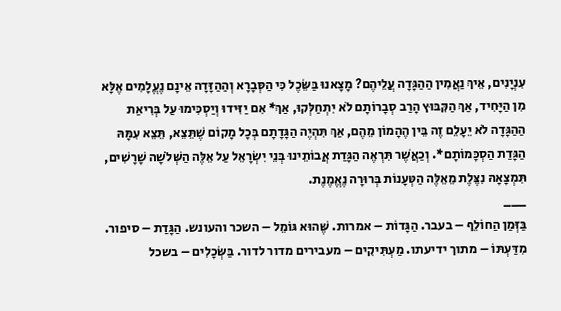עִנְיָנִים, אֵיךְ נַאֲמִין הַהַגָּדָה עֲלֵיהֶם? מָצָאנוּ בַּשֵּׂכֶל כִּי הַסְּבָרָא וְהַהַזָּדָה אֵינָם נֶעֱלָמִים אֶלָּא מִן הַיָּחִיד, אַךְ הַקִּבּוּץ הָרַב סְבָרוֹתָם לֹא יִתְחַלְּקוּ, אַךְ* אִם יַזִּידוּ וְיַסְכִּימוּ עַל בְּרִיאַת הַהַגָּדָה לֹא יֵעָלֵם זֶה בֵּין הֶהָמוֹן מֵהֶם, אַךְ תִּהְיֶה הַגָּדָתָם בְּכָל מָקוֹם שֶׁתֵּצֵא, תֵּצֵא עִמָּהּ הַגָּדַת הַסְכָּמוֹתָם*. וְכַאֲשֶׁר תִּרְאֶה הַגָּדַת אֲבוֹתֵינוּ בְּנֵי יִשְׂרָאֵל עַל אֵלֶּה הַשְּׁלֹשָׁה שָׁרָשִׁים, תִּמְצָאָהּ נִצֶּלֶת מֵאֵלֶּה הַטְּעָנוֹת בְּרוּרָה נֶאֱמֶנֶת.
___
בַּזְּמַן הַחוֹלֵף – בעבר. הַגָּדוֹת – אמרות. שֶּׁהוּא גּוֹמֵל – השכר והעונש. הַגָּדַת – סיפור. מִדַּעְתּוֹ – מתוך ידיעתו. מַעְתִּיקִים – מעבירים מדור לדור. בַּשְּׂכָלִים – בשכל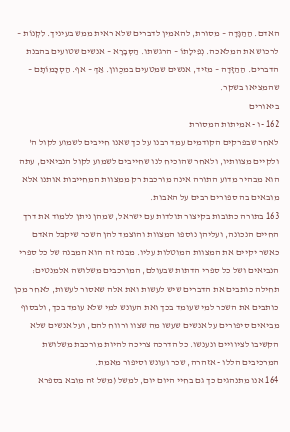האדם. הַהַגָּדָה – מסורת, להאמין לדברים שלא ראית ממש בעיניך. לִקְנוֹת – לרכוש את המלאכה. נְפִילָתוֹ – הרגשתו. הַסְּבָרָא – אנשים שטועים בהבנת הדברים. הַהַזָּדָה – מזיד, אנשים שמטעים במכֻוון. אַךְ – אף. הַסְכָּמוֹתָם – שהמציאו בשקר.
ביאורים
162 -ו - אמיתות המסורת
לאחר שבפרקים הקודמים עמד רבנו על כך שאנו חייבים לשמוע לקול ה' ולקיים מצוותיו, ולאחר שהוכיח לנו שחייבים לשמוע לקול הנביאים, עתה הוא מבהיר מדוע התורה אינה מורכבת רק ממצוות המחייבות אותנו אלא מובאים בה ספורים רבים על האבות.
163 בתורה כתובות בקיצור תולדות עם ישראל, שמהן ניתן ללמוד את דרך החיים הנכונה, ועליהן נוספו המצוות והוצמד להן השכר שיקבל האדם כאשר יקיים את המצוות המוטלות עליו. מבנה זה הוא המבנה של כל ספרי הנביאים ושל כל ספרי הדתות שבעולם, המורכבים משלושה אלמנטים: תחילה כותבים את הדברים שיש לעשות ואת אלה שאסור לעשות, לאחר מכן כותבים את השכר למי שעומד בכך ואת העונש למי שלא עומד בכך, ולבסוף מביאים סיפורים על אנשים שעשו מה שצוו ורווח להם, ועל אנשים שלא הקשיבו לציוויים ונענשו. כל הדרכה צריכה להיות מורכבת משלושת המרכיבים הללו - אזהרה, שכר ועונש וסיפור מאמת.
164 אנו מתנהגים כך גם בחיי היום יום, למשל (משל זה מובא בספרא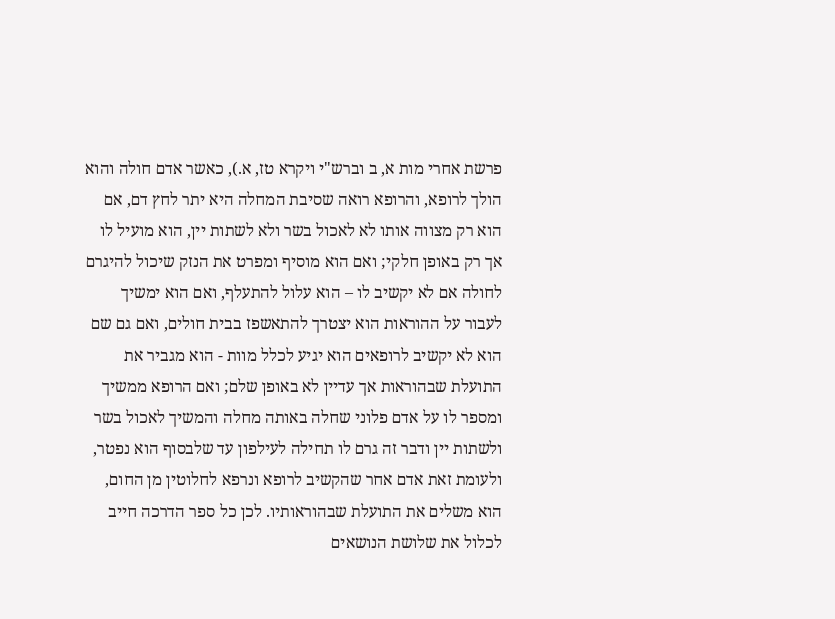פרשת אחרי מות א, ב וברש"י ויקרא טז, א.), כאשר אדם חולה והוא הולך לרופא, והרופא רואה שסיבת המחלה היא יתר לחץ דם, אם הוא רק מצווה אותו לא לאכול בשר ולא לשתות יין, הוא מועיל לו אך רק באופן חלקי; ואם הוא מוסיף ומפרט את הנזק שיכול להיגרם לחולה אם לא יקשיב לו – הוא עלול להתעלף, ואם הוא ימשיך לעבור על ההוראות הוא יצטרך להתאשפז בבית חולים, ואם גם שם הוא לא יקשיב לרופאים הוא יגיע לכלל מוות - הוא מגביר את התועלת שבהוראות אך עדיין לא באופן שלם; ואם הרופא ממשיך ומספר לו על אדם פלוני שחלה באותה מחלה והמשיך לאכול בשר ולשתות יין ודבר זה גרם לו תחילה לעילפון עד שלבסוף הוא נפטר, ולעומת זאת אדם אחר שהקשיב לרופא ונרפא לחלוטין מן החום, הוא משלים את התועלת שבהוראותיו. לכן כל ספר הדרכה חייב לכלול את שלושת הנושאים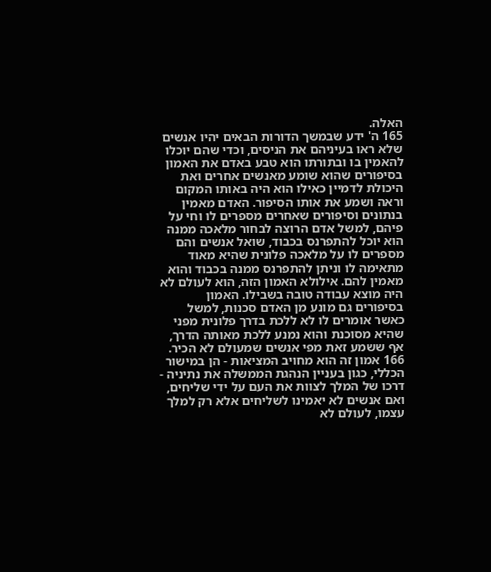האלה.
165 ה' ידע שבמשך הדורות הבאים יהיו אנשים שלא ראו בעיניהם את הניסים, וכדי שהם יוכלו להאמין בו ובתורתו הוא טבע באדם את האמון בסיפורים שהוא שומע מאנשים אחרים ואת היכולת לדמיין כאילו הוא היה באותו המקום וראה ושמע את אותו הסיפור. האדם מאמין בנתונים וסיפורים שאחרים מספרים לו וחי על פיהם, למשל אדם הרוצה לבחור מלאכה ממנה הוא יוכל להתפרנס בכבוד, שואל אנשים והם מספרים לו על מלאכה פלונית שהיא מאוד מתאימה לו וניתן להתפרנס ממנה בכבוד והוא מאמין להם. אילולא האמון הזה, הוא לעולם לא היה מוצא עבודה טובה בשבילו. האמון בסיפורים גם מונע מן האדם סכנות, למשל כאשר אומרים לו לא ללכת בדרך פלונית מפני שהיא מסוכנת והוא נמנע ללכת מאותה הדרך, אף ששמע זאת מפי אנשים שמעולם לא הכיר.
166 אמון זה הוא מחויב המציאות - הן במישור הכללי, כגון בעניין הנהגת הממשלה את נתיניה - דרכו של המלך לצוות את העם על ידי שליחים, ואם אנשים לא יאמינו לשליחים אלא רק למלך עצמו, לעולם לא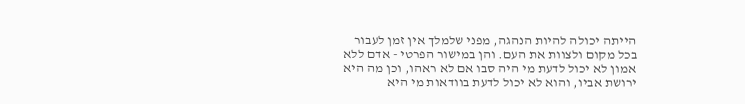הייתה יכולה להיות הנהגה, מפני שלמלך אין זמן לעבור בכל מקום ולצוות את העם. והן במישור הפרטי - אדם ללא אמון לא יכול לדעת מי היה סבו אם לא ראהו, וכן מה היא ירושת אביו, והוא לא יכול לדעת בוודאות מי היא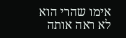אימו שהרי הוא לא ראה אותה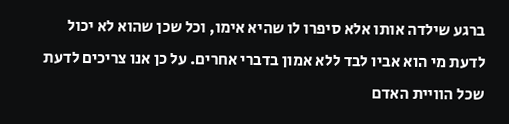ברגע שילדה אותו אלא סיפרו לו שהיא אימו, וכל שכן שהוא לא יכול לדעת מי הוא אביו לבד ללא אמון בדברי אחרים. על כן אנו צריכים לדעת שכל הוויית האדם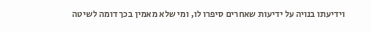וידיעתו בנויה על ידיעות שאחרים סיפרו לו, ומי שלא מאמין בכך דומה לשיטה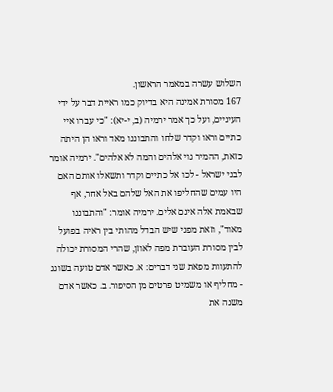השלוש עשרה במאמר הראשון.
167 מסורת אמינה היא בדיוק כמו ראיית דבר על ידי העיניים, ועל כך אמר ירמיה (ב, י-יא): "כי עברו איי כתיים וראו וקדר שלחו והתבוננו מאד וראו הן היתה כזאת, ההמיר גוי אלהים והמה לא אלהים". ירמיה אומר לבני ישראל - לכו אל כתיים וקדר ותשאלו אותם האם היו עמים שהחליפו את האל שלהם באל אחר, אף שבאמת אלה אינם אלים. ירמיה אומר: "והתבוננו מאוד", וזאת מפני שיש הבדל מהותי בין ראיה בפועל לבין מסורת העוברת מפה לאוזן, שהרי המסורת יכולה להתעוות מפאת שני דברים: א. כאשר אדם טועה בשוגג - מחליף או משמיט פרטים מן הסיפור. ב. כאשר אדם משנה את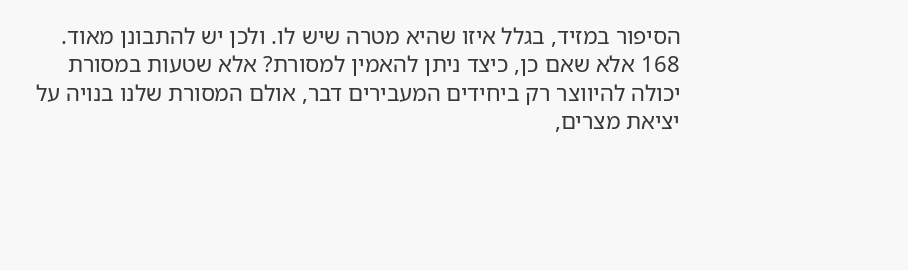הסיפור במזיד, בגלל איזו שהיא מטרה שיש לו. ולכן יש להתבונן מאוד.
168 אלא שאם כן, כיצד ניתן להאמין למסורת? אלא שטעות במסורת יכולה להיווצר רק ביחידים המעבירים דבר, אולם המסורת שלנו בנויה על יציאת מצרים,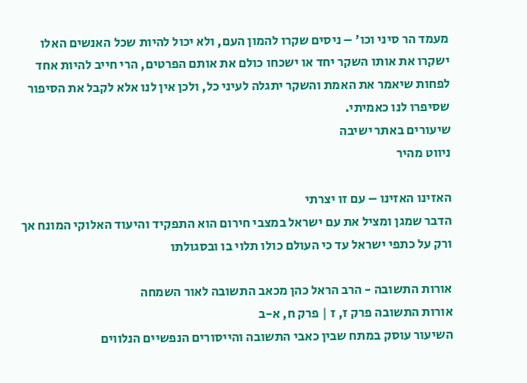מעמד הר סיני וכו' – ניסים שקרו להמון העם, ולא יכול להיות שכל האנשים האלו ישקרו את אותו השקר יחד או ישכחו כולם את אותם הפרטים, הרי חייב להיות אחד לפחות שיאמר את האמת והשקר יתגלה לעיני כל, ולכן אין לנו אלא לקבל את הסיפור שסיפרו לנו כאמיתי.
שיעורים באתר ישיבה
ניווט מהיר

האזינו האזינו – עם זו יצרתי
הדבר שמגן ומציל את עם ישראל במצבי חירום הוא התפקיד והיעוד האלוקי המונח אך ורק על כתפי ישראל עד כי העולם כולו תלוי בו ובסגולתו

אורות התשובה - הרב הראל כהן מכאב התשובה לאור השמחה
אורות התשובה פרק ז, ז | פרק ח, א-ב
השיעור עוסק במתח שבין כאבי התשובה והייסורים הנפשיים הנלווים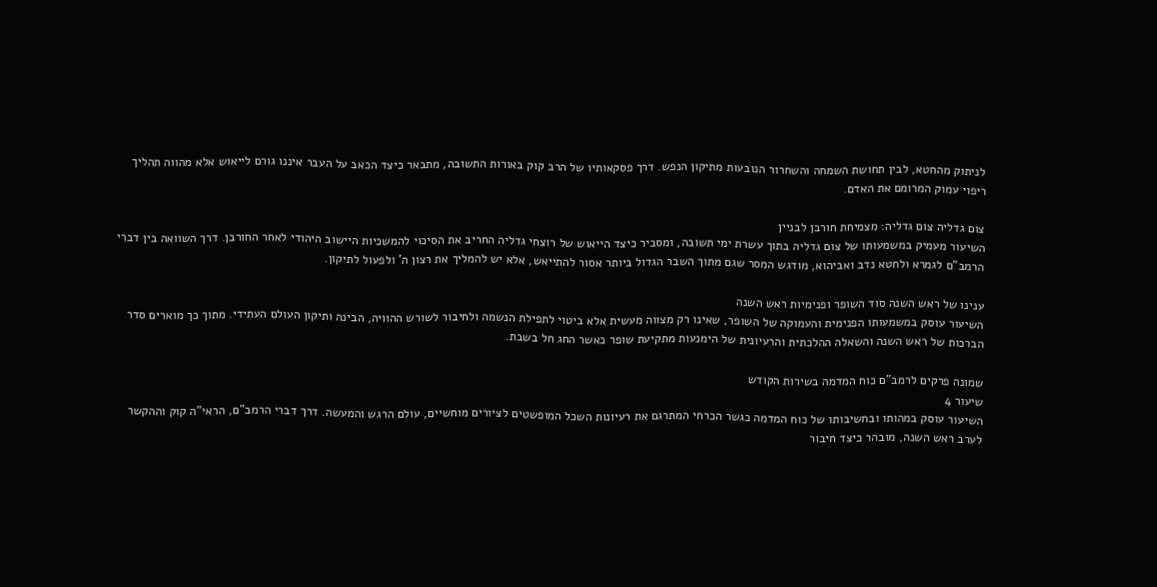לניתוק מהחטא, לבין תחושת השמחה והשחרור הנובעות מתיקון הנפש. דרך פסקאותיו של הרב קוק באורות התשובה, מתבאר כיצד הכאב על העבר איננו גורם לייאוש אלא מהווה תהליך ריפוי עמוק המרומם את האדם.

צום גדליה צום גדליה: מצמיחת חורבן לבניין
השיעור מעמיק במשמעותו של צום גדליה בתוך עשרת ימי תשובה, ומסביר כיצד הייאוש של רוצחי גדליה החריב את הסיכוי להמשכיות היישוב היהודי לאחר החורבן. דרך השוואה בין דברי הרמב"ם לגמרא ולחטא נדב ואביהוא, מודגש המסר שגם מתוך השבר הגדול ביותר אסור להתייאש, אלא יש להמליך את רצון ה' ולפעול לתיקון.

ענינו של ראש השנה סוד השופר ופנימיות ראש השנה
השיעור עוסק במשמעותו הפנימית והעמוקה של השופר, שאינו רק מצווה מעשית אלא ביטוי לתפילת הנשמה ולחיבור לשורש ההוויה, הבינה ותיקון העולם העתידי. מתוך כך מוארים סדר הברכות של ראש השנה והשאלה ההלכתית והרעיונית של הימנעות מתקיעת שופר כאשר החג חל בשבת.

שמונה פרקים לרמב"ם כוח המדמה בשירות הקודש
שיעור 4
השיעור עוסק במהותו ובחשיבותו של כוח המדמה כגשר הכרחי המתרגם את רעיונות השכל המופשטים לציורים מוחשיים, עולם הרגש והמעשה. דרך דברי הרמב"ם, הראי"ה קוק וההקשר לערב ראש השנה, מובהר כיצד חיבור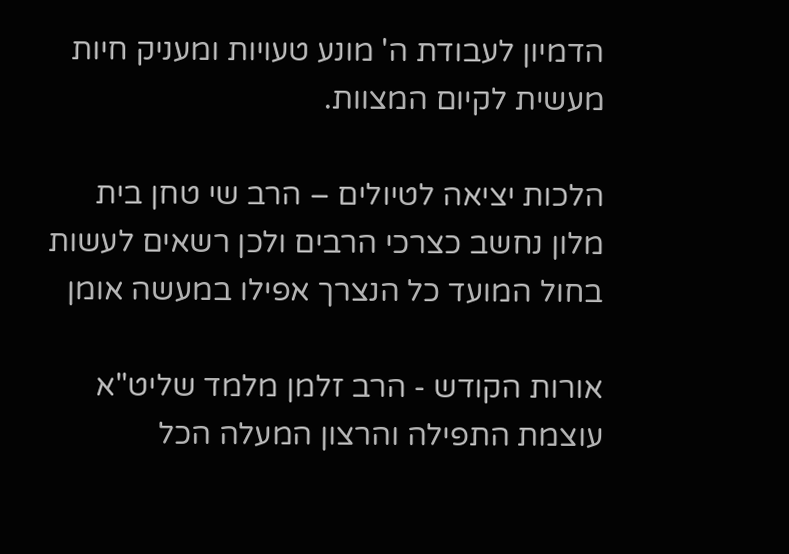הדמיון לעבודת ה' מונע טעויות ומעניק חיות מעשית לקיום המצוות.

הלכות יציאה לטיולים – הרב שי טחן בית מלון נחשב כצרכי הרבים ולכן רשאים לעשות בחול המועד כל הנצרך אפילו במעשה אומן

אורות הקודש - הרב זלמן מלמד שליט"א עוצמת התפילה והרצון המעלה הכל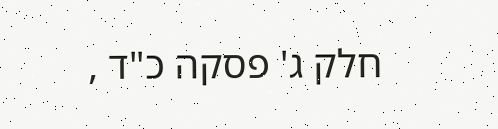חלק ג' פסקה כ"ד ,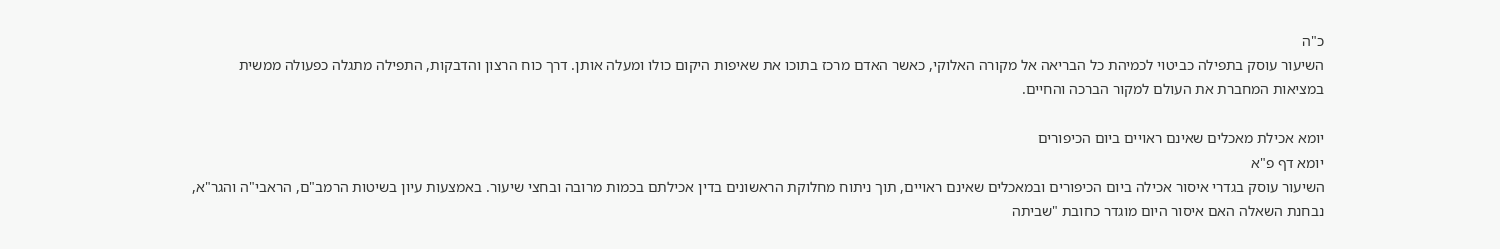כ"ה
השיעור עוסק בתפילה כביטוי לכמיהת כל הבריאה אל מקורה האלוקי, כאשר האדם מרכז בתוכו את שאיפות היקום כולו ומעלה אותן. דרך כוח הרצון והדבקות, התפילה מתגלה כפעולה ממשית במציאות המחברת את העולם למקור הברכה והחיים.

יומא אכילת מאכלים שאינם ראויים ביום הכיפורים
יומא דף פ"א
השיעור עוסק בגדרי איסור אכילה ביום הכיפורים ובמאכלים שאינם ראויים, תוך ניתוח מחלוקת הראשונים בדין אכילתם בכמות מרובה ובחצי שיעור. באמצעות עיון בשיטות הרמב"ם, הראבי"ה והגר"א, נבחנת השאלה האם איסור היום מוגדר כחובת "שביתה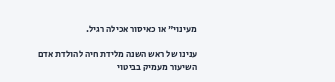מעינוי" או כאיסור אכילה רגיל.

ענינו של ראש השנה מלידת חיה להולדת אדם
השיעור מעמיק בביטוי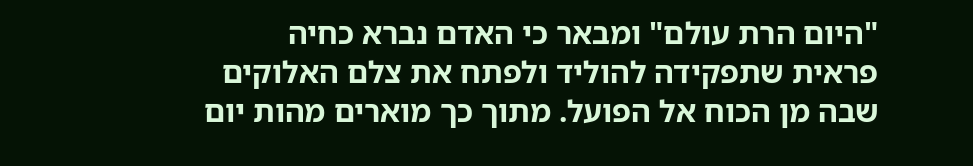"היום הרת עולם" ומבאר כי האדם נברא כחיה פראית שתפקידה להוליד ולפתח את צלם האלוקים שבה מן הכוח אל הפועל. מתוך כך מוארים מהות יום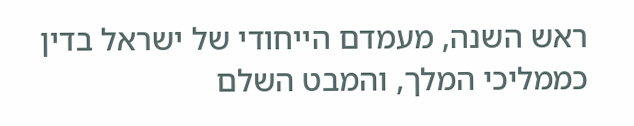ראש השנה, מעמדם הייחודי של ישראל בדין כממליכי המלך, והמבט השלם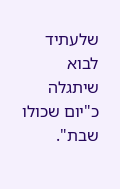שלעתיד לבוא שיתגלה כ"יום שכולו שבת".